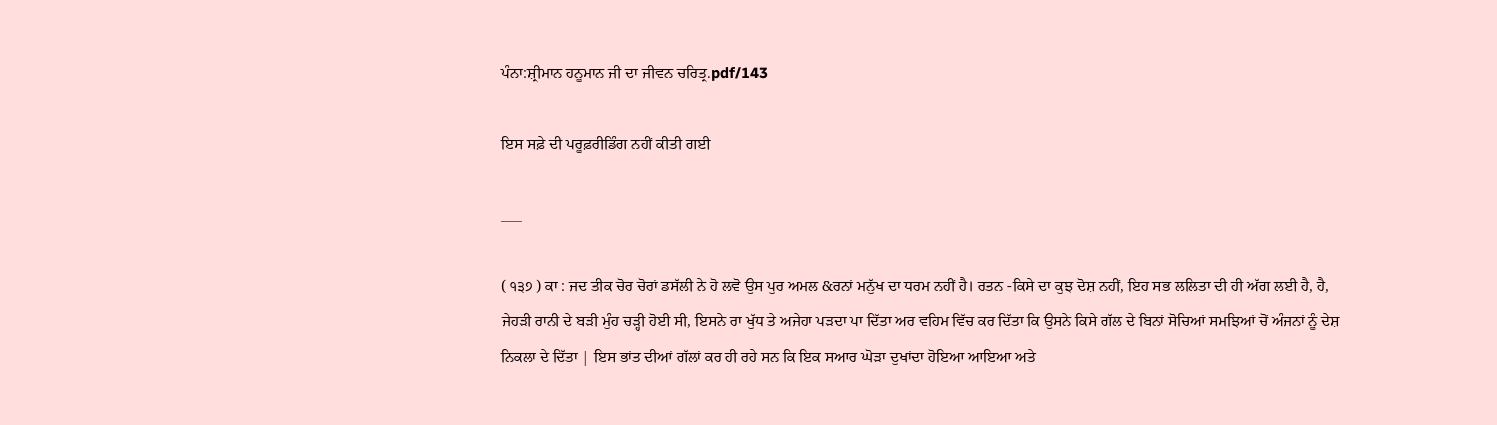ਪੰਨਾ:ਸ਼੍ਰੀਮਾਨ ਹਨੂਮਾਨ ਜੀ ਦਾ ਜੀਵਨ ਚਰਿਤ੍ਰ.pdf/143

ਇਸ ਸਫ਼ੇ ਦੀ ਪਰੂਫ਼ਰੀਡਿੰਗ ਨਹੀਂ ਕੀਤੀ ਗਈ

___

( ੧੩੭ ) ਕਾ : ਜਦ ਤੀਕ ਚੋਰ ਚੋਰਾਂ ਡਸੱਲੀ ਨੇ ਹੋ ਲਵੋ ਉਸ ਪੁਰ ਅਮਲ &ਰਨਾਂ ਮਨੁੱਖ ਦਾ ਧਰਮ ਨਹੀਂ ਹੈ। ਰਤਨ -ਕਿਸੇ ਦਾ ਕੁਝ ਦੋਸ਼ ਨਹੀਂ, ਇਹ ਸਭ ਲਲਿਤਾ ਦੀ ਹੀ ਅੱਗ ਲਈ ਹੈ, ਹੈ, ਜੇਹੜੀ ਰਾਨੀ ਦੇ ਬੜੀ ਮੁੰਹ ਚੜ੍ਹੀ ਹੋਈ ਸੀ, ਇਸਨੇ ਰਾ ਖੁੱਧ ਤੇ ਅਜੇਹਾ ਪੜਦਾ ਪਾ ਦਿੱਤਾ ਅਰ ਵਹਿਮ ਵਿੱਚ ਕਰ ਦਿੱਤਾ ਕਿ ਉਸਨੇ ਕਿਸੇ ਗੱਲ ਦੇ ਬਿਨਾਂ ਸੋਚਿਆਂ ਸਮਝਿਆਂ ਚੋਂ ਅੰਜਨਾਂ ਨੂੰ ਦੇਸ਼ ਨਿਕਲਾ ਦੇ ਦਿੱਤਾ | ਇਸ ਭਾਂਤ ਦੀਆਂ ਗੱਲਾਂ ਕਰ ਹੀ ਰਹੇ ਸਨ ਕਿ ਇਕ ਸਆਰ ਘੋੜਾ ਦੁਖਾਂਦਾ ਹੋਇਆ ਆਇਆ ਅਤੇ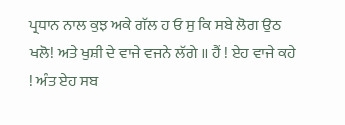ਪ੍ਰਧਾਨ ਨਾਲ ਕੁਝ ਅਕੇ ਗੱਲ ਹ ਓ ਸੁ ਕਿ ਸਬੇ ਲੋਗ ਉਠ ਖਲੋ! ਅਤੇ ਖੁਸ਼ੀ ਦੇ ਵਾਜੇ ਵਜਨੇ ਲੱਗੇ ॥ ਹੈਂ ! ਏਹ ਵਾਜੇ ਕਹੇ ! ਅੰਤ ਏਹ ਸਬ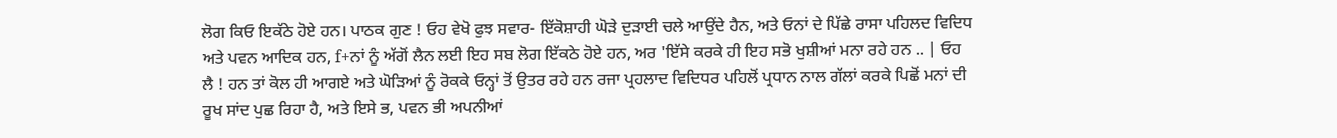ਲੋਗ ਕਿਓ ਇਕੱਠੇ ਹੋਏ ਹਨ। ਪਾਠਕ ਗੁਣ ! ਓਹ ਵੇਖੋ ਫੁਝ ਸਵਾਰ- ਇੱਕੋਸ਼ਾਹੀ ਘੋੜੇ ਦੁੜਾਈ ਚਲੇ ਆਉਂਦੇ ਹੈਨ, ਅਤੇ ਓਨਾਂ ਦੇ ਪਿੱਛੇ ਰਾਸਾ ਪਹਿਲਦ ਵਿਦਿਧ ਅਤੇ ਪਵਨ ਆਦਿਕ ਹਨ, f+ਨਾਂ ਨੂੰ ਅੱਗੋਂ ਲੈਨ ਲਈ ਇਹ ਸਬ ਲੋਗ ਇੱਕਠੇ ਹੋਏ ਹਨ, ਅਰ 'ਇੱਸੇ ਕਰਕੇ ਹੀ ਇਹ ਸਭੋ ਖੁਸ਼ੀਆਂ ਮਨਾ ਰਹੇ ਹਨ .. | ਓਹ ਲੈ ! ਹਨ ਤਾਂ ਕੋਲ ਹੀ ਆਗਏ ਅਤੇ ਘੋੜਿਆਂ ਨੂੰ ਰੋਕਕੇ ਓਨ੍ਹਾਂ ਤੋਂ ਉਤਰ ਰਹੇ ਹਨ ਰਜਾ ਪ੍ਰਹਲਾਦ ਵਿਦਿਧਰ ਪਹਿਲੋਂ ਪ੍ਰਧਾਨ ਨਾਲ ਗੱਲਾਂ ਕਰਕੇ ਪਿਛੋਂ ਮਨਾਂ ਦੀ ਰੂਖ ਸਾਂਦ ਪੁਛ ਰਿਹਾ ਹੈ, ਅਤੇ ਇਸੇ ਭ, ਪਵਨ ਭੀ ਅਪਨੀਆਂ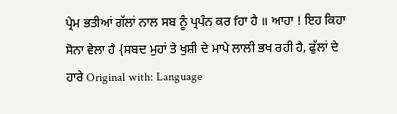ਪ੍ਰੇਮ ਭਤੀਆਂ ਗੱਲਾਂ ਨਾਲ ਸਬ ਨੂੰ ਪ੍ਰਪੰਨ ਕਰ fਹਾ ਹੈ ॥ ਆਹਾ ! ਇਹ ਕਿਹਾ ਸੋਨਾ ਵੇਲਾ ਹੈ {ਸਬਦ ਮੁਹਾਂ ਤੇ ਖੁਸ਼ੀ ਦੇ ਮਾਪੇ ਲਾਲੀ ਭਖ ਰਹੀ ਹੈ, ਫੁੱਲਾਂ ਦੇ ਹਾਰੇ Original with: Language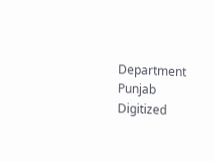Department Punjab Digitized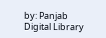by: Panjab Digital Library